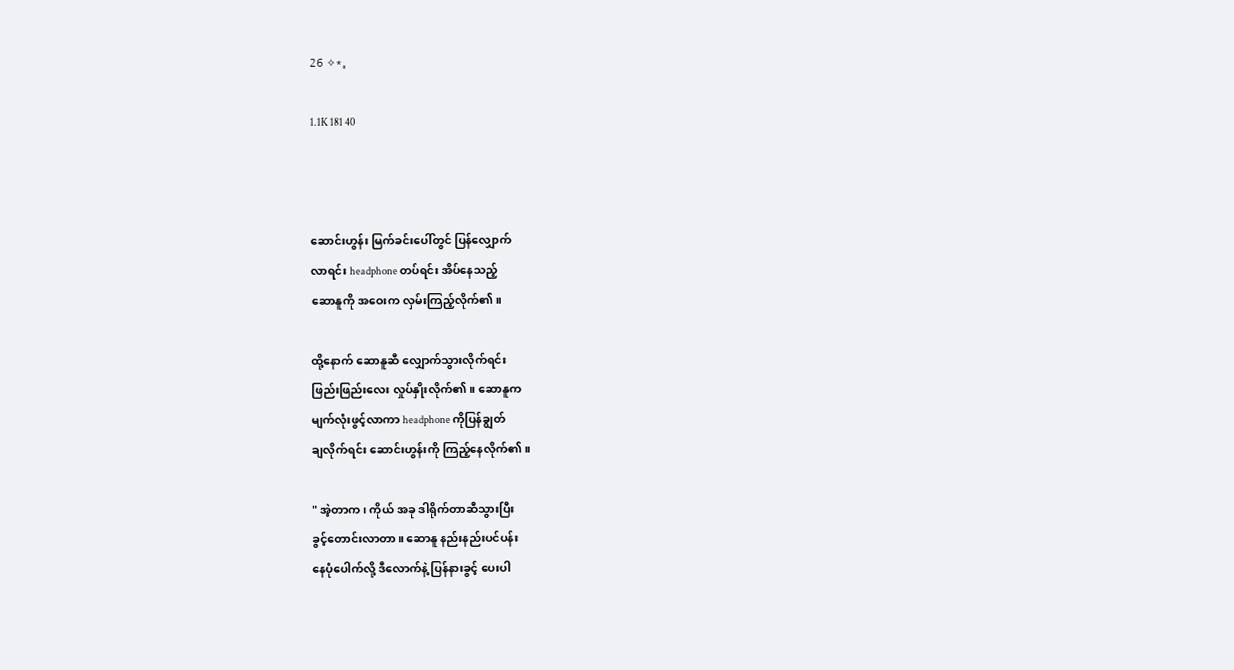26 ✧*。

1.1K 181 40



ဆောင်းဟွန်း ‌မြက်ခင်းပေါ်တွင် ပြန်လျှောက်
လာရင်း headphone တပ်ရင်း အိပ်နေသည့်
ဆောနူကို အဝေးက လှမ်းကြည့်လိုက်၏။

ထို့နောက် ဆောနူဆီ လျှောက်သွားလိုက်ရင်း
ဖြည်းဖြည်းလေး လှုပ်နှိုးလိုက်၏။ ဆောနူက
မျက်လုံးဖွင့်လာကာ headphone ကိုပြန်ချွတ်
ချလိုက်ရင်း ဆောင်းဟွန်းကို ကြည့်နေလိုက်၏။

" အဲ့တာက၊ ကိုယ် အခု ဒါရိုက်တာဆီသွားပြီး
ခွင့်တောင်းလာတာ။ ဆောနူ နည်းနည်းပင်ပန်း
နေပုံပေါက်လို့ ဒီလောက်နဲ့ ပြန်နားခွင့် ပေးပါ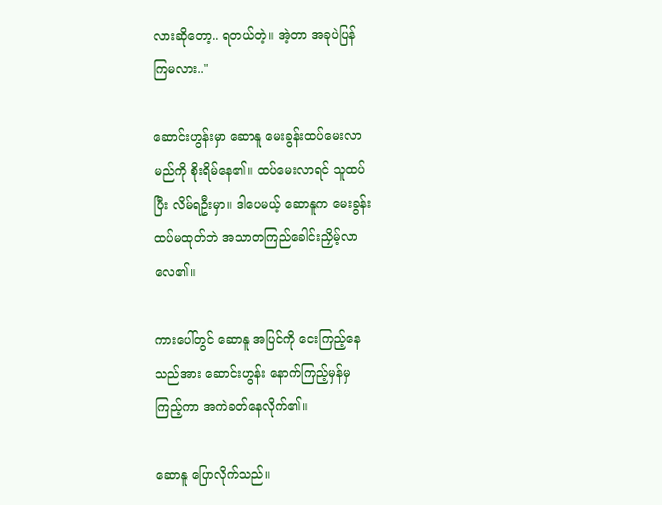လားဆိုတော့.. ရတယ်တဲ့။ အဲ့တာ အခုပဲပြန်
ကြမလား.."

ဆောင်းဟွန်းမှာ ဆောနူ မေးခွန်းထပ်မေးလာ
မည်ကို စိုးရိမ်နေ၏။ ထပ်မေးလာရင် သူထပ်
ပြီး လိမ်ရဦးမှာ။ ဒါပေမယ့် ဆောနူက မေးခွန်း
ထပ်မထုတ်ဘဲ အသာတကြည်ခေါင်းညှိမ့်လာ
လေ၏။

ကားပေါ်တွင် ဆောနူ အပြင်ကို ငေးကြည့်နေ
သည်အား ဆောင်းဟွန်း နောက်ကြည့်မှန်မှ
ကြည့်ကာ အကဲခတ်နေလိုက်၏။

ဆောနူ ပြောလိုက်သည်။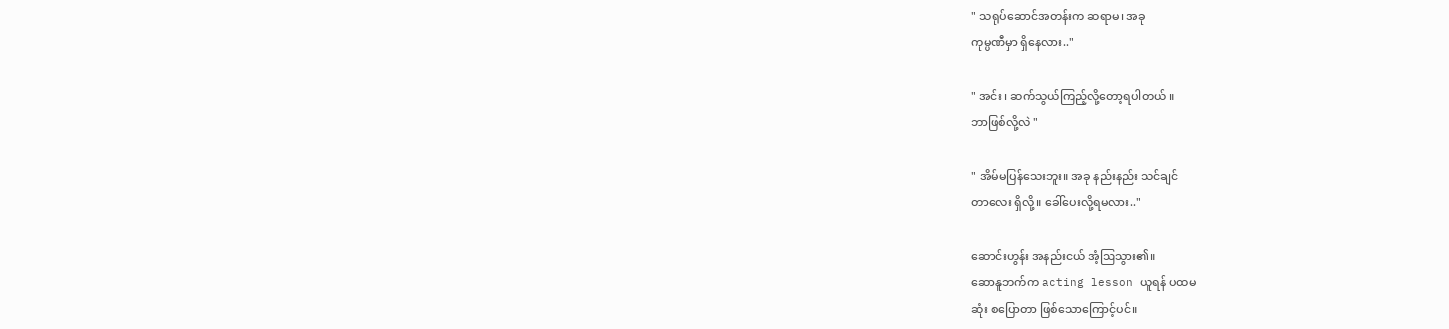" သရုပ်ဆောင်အတန်းက ဆရာမ၊ အခု
ကုမ္ပဏီမှာ ရှိနေလား.."

" အင်း ၊ ဆက်သွယ်ကြည့်လို့တော့ရပါတယ် ။
ဘာဖြစ်လို့လဲ "

" အိမ်မပြန်သေးဘူး။ အခု နည်းနည်း သင်ချင်
တာလေး ရှိလို့။ ခေါ်ပေးလို့ရမလား.."

ဆောင်းဟွန်း အနည်းငယ် အံ့ဩသွား၏။
ဆောနူဘက်က acting lesson ယူရန် ပထမ
ဆုံး စပြောတာ ဖြစ်သောကြောင့်ပင်။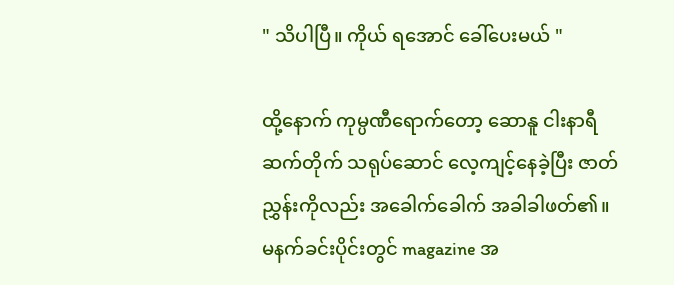" သိပါပြီ။ ကိုယ် ‌ရအောင် ခေါ်ပေးမယ် "

ထို့နောက် ကုမ္ပဏီရောက်တော့ ဆောနူ ငါးနာရီ
ဆက်တိုက် သရုပ်ဆောင် လေ့ကျင့်နေခဲ့ပြီး ဇာတ်
ညွှန်းကိုလည်း အခေါက်ခေါက် အခါခါဖတ်၏။
မနက်ခင်းပိုင်းတွင် magazine အ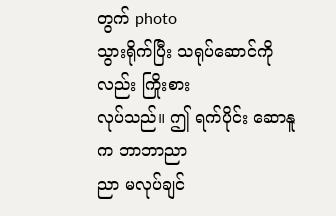တွက် photo
သွားရိုက်ပြီး သရုပ်ဆောင်ကိုလည်း ကြိုးစား
လုပ်သည်။ ဤ ရက်ပိုင်း ဆောနူက ဘာဘာညာ
ညာ မလုပ်ချင်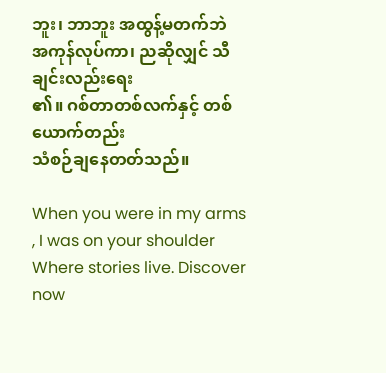ဘူး၊ ဘာဘူး အထွန့်မတက်ဘဲ
အကုန်လုပ်ကာ၊ ညဆိုလျှင် သီချင်းလည်းရေး
၏။ ဂစ်တာတစ်လက်နှင့် တစ်ယောက်တည်း
သံစဉ်ချနေတတ်သည်။

When you were in my arms , I was on your shoulder Where stories live. Discover now